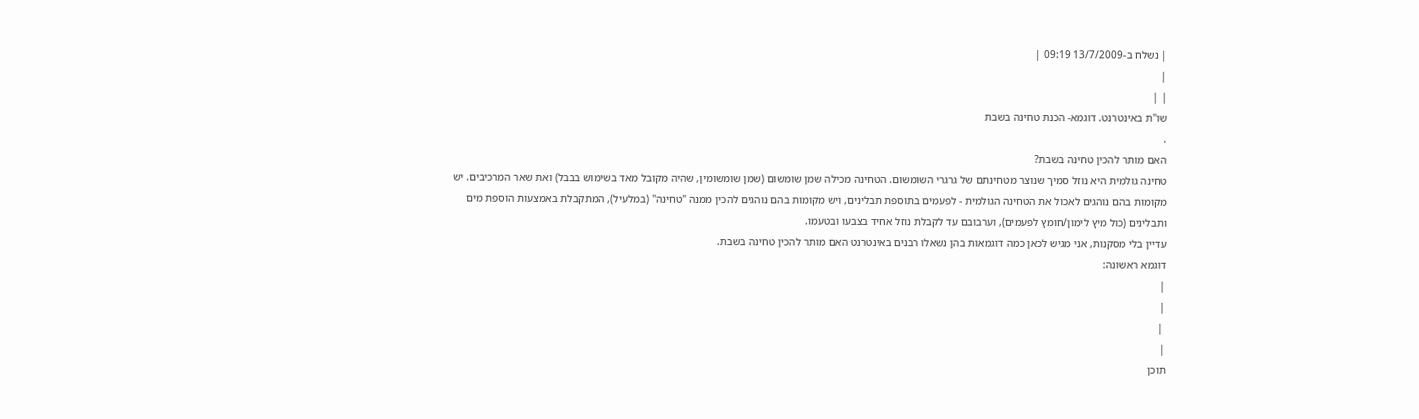| נשלח ב-13/7/2009 09:19 |
|
| |
שו"ת באינטרנט. דוגמא- הכנת טחינה בשבת
.
האם מותר להכין טחינה בשבת?
טחינה גולמית היא נוזל סמיך שנוצר מטחינתם של גרגרי השומשום. הטחינה מכילה שמן שומשום (שמן שומשומין, שהיה מקובל מאד בשימוש בבבל) ואת שאר המרכיבים. יש מקומות בהם נוהגים לאכול את הטחינה הגולמית - לפעמים בתוספת תבלינים, ויש מקומות בהם נוהגים להכין ממנה "טחינה" (במלעיל), המתקבלת באמצעות הוספת מים ותבלינים (כול מיץ לימון/חומץ לפעמים), וערבובם עד לקבלת נוזל אחיד בצבעו ובטעמו.
עדיין בלי מסקנות, אני מגיש לכאן כמה דוגמאות בהן נשאלו רבנים באינטרנט האם מותר להכין טחינה בשבת.
דוגמא ראשונה:
|
|
 |
|
תוכן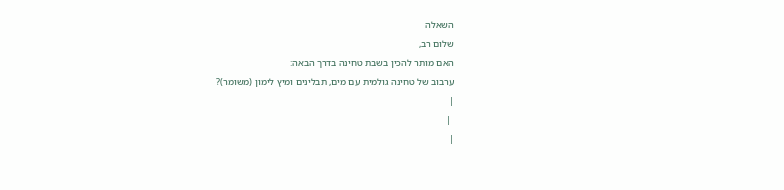השאלה
שלום רב,
האם מותר להכין בשבת טחינה בדרך הבאה:
ערבוב של טחינה גולמית עם מים, תבלינים ומיץ לימון (משומר)?
|
 |
|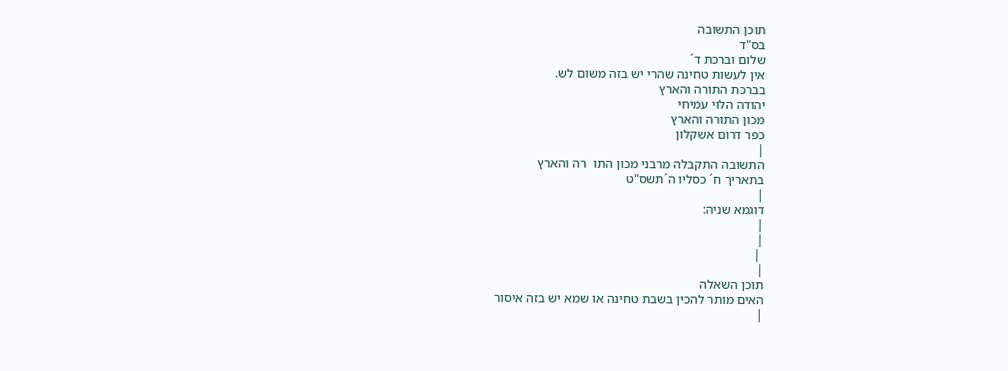תוכן התשובה
בס"ד
שלום וברכת ד´
אין לעשות טחינה שהרי יש בזה משום לש.
בברכת התורה והארץ
יהודה הלוי עמיחי
מכון התורה והארץ
כפר דרום אשקלון
|
התשובה התקבלה מרבני מכון התו  רה והארץ
בתאריך ח´ כסליו ה´תשס"ט
|
דוגמא שניה:
|
|
 |
|
תוכן השאלה
האים מותר להכין בשבת טחינה או שמא יש בזה איסור
|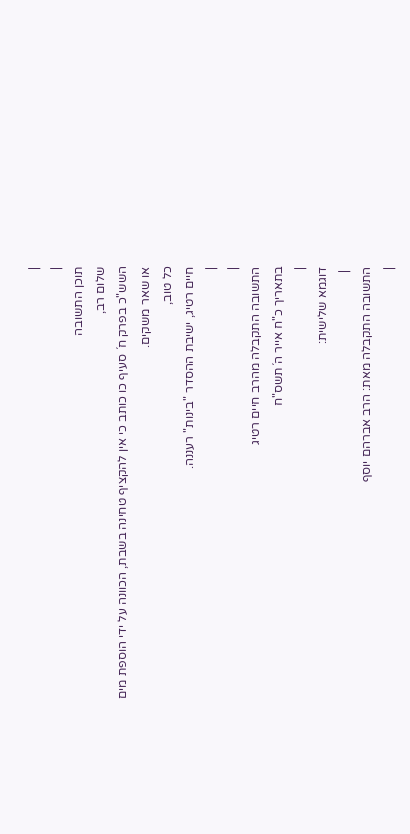|
|
תוכן התשובה
שלום רב,
השש"כ בפרק ח´ סעיף כו כותב כי אין להקציף טחינה בשבת, הכוונה על ידי הוספת מים או שאר משקים.
כל טוב,
חיים רטיג, ישיבת ההסדר "בינות" רעננה.
|
|
התשובה התקבלה מהרב חיים רטיג
בתאריך כ"ח אייר ה´תשס"ח
|
דוגמא שלישית:
 |
התשובה התקבלה מאת: הרב אברהם יוסף
|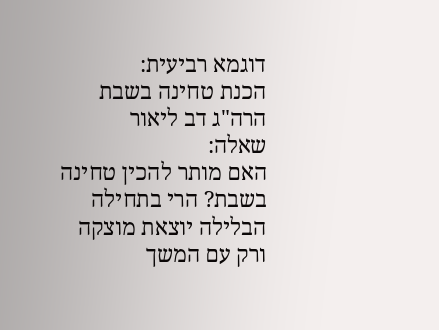דוגמא רביעית:
הכנת טחינה בשבת
הרה"ג דב ליאור
שאלה:
האם מותר להכין טחינה בשבת? הרי בתחילה הבלילה יוצאת מוצקה ורק עם המשך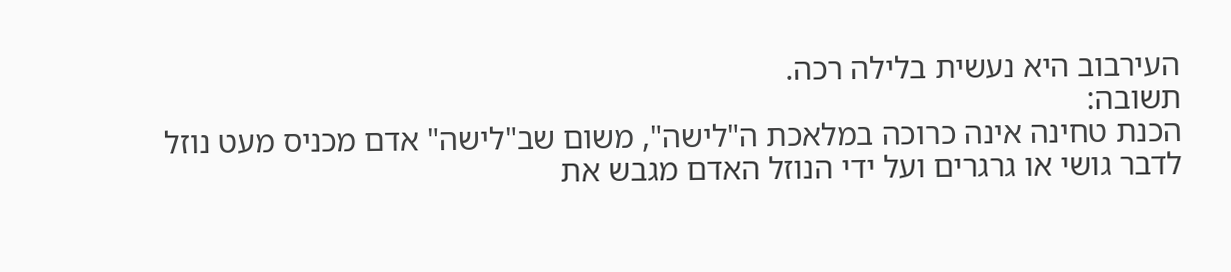העירבוב היא נעשית בלילה רכה.
תשובה:
הכנת טחינה אינה כרוכה במלאכת ה"לישה", משום שב"לישה" אדם מכניס מעט נוזל לדבר גושי או גרגרים ועל ידי הנוזל האדם מגבש את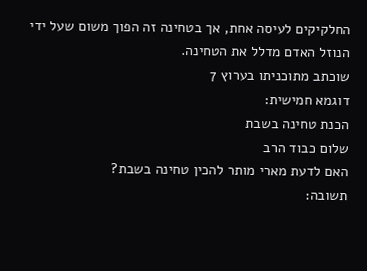החלקיקים לעיסה אחת, אך בטחינה זה הפוך משום שעל ידי הנוזל האדם מדלל את הטחינה.
שוכתב מתוכניתו בערוץ 7
דוגמא חמישית:
הכנת טחינה בשבת
שלום כבוד הרב
האם לדעת מארי מותר להכין טחינה בשבת?
תשובה: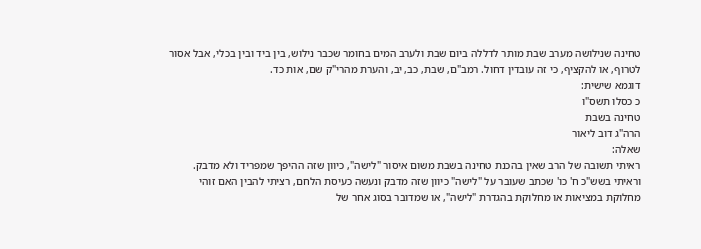טחינה שנילושה מערב שבת מותר לדללה ביום שבת ולערב המים בחומר שכבר נילוש, בין ביד ובין בכלי, אבל אסור לטרוף, או להקציף, כי זה עובדין דחול. רמב"ם, שבת, כב, יב, והערת מהרי"ק שם, אות כד.
דוגמא שישית:
כ כסלו תשס"ו
טחינה בשבת
הרה"ג דוב ליאור
שאלה:
ראיתי תשובה של הרב שאין בהכנת טחינה בשבת משום איסור "לישה", כיוון שזה ההיפך שמפריד ולא מדבק. וראיתי בשש"כ ח' כו' שכתב שעובר על "לישה" כיוון שזה מדבק ונעשה כעיסת הלחם, רציתי להבין האם זוהי מחלוקת במציאות או מחלוקת בהגדרת "לישה", או שמדובר בסוג אחר של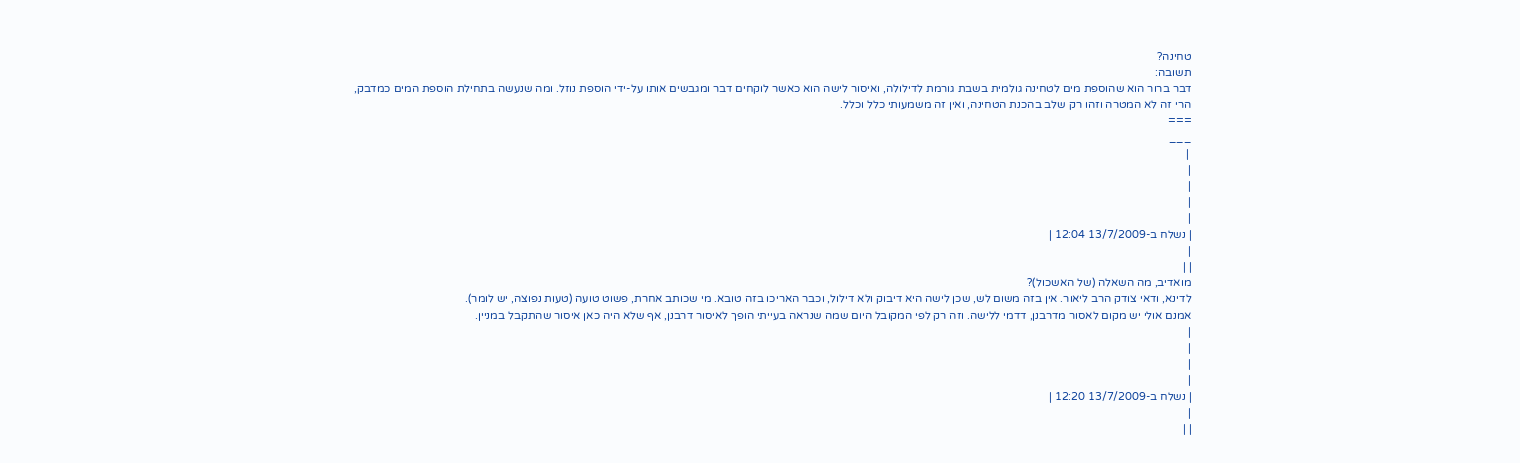טחינה?
תשובה:
דבר ברור הוא שהוספת מים לטחינה גולמית בשבת גורמת לדילולה, ואיסור לישה הוא כאשר לוקחים דבר ומגבשים אותו על-ידי הוספת נוזל. ומה שנעשה בתחילת הוספת המים כמדבק, הרי זה לא המטרה וזהו רק שלב בהכנת הטחינה, ואין זה משמעותי כלל וכלל.
===
___
 |
|
|
|
|
| נשלח ב-13/7/2009 12:04 |
|
| |
מואדיב, מה השאלה (של האשכול)?
לדינא, ודאי צודק הרב ליאור. אין בזה משום לש, שכן לישה היא דיבוק ולא דילול, וכבר האריכו בזה טובא. מי שכותב אחרת, פשוט טועה (טעות נפוצה, יש לומר).
אמנם אולי יש מקום לאסור מדרבנן, דדמי ללישה. וזה רק לפי המקובל היום שמה שנראה בעייתי הופך לאיסור דרבנן, אף שלא היה כאן איסור שהתקבל במניין.
|
|
|
|
| נשלח ב-13/7/2009 12:20 |
|
| |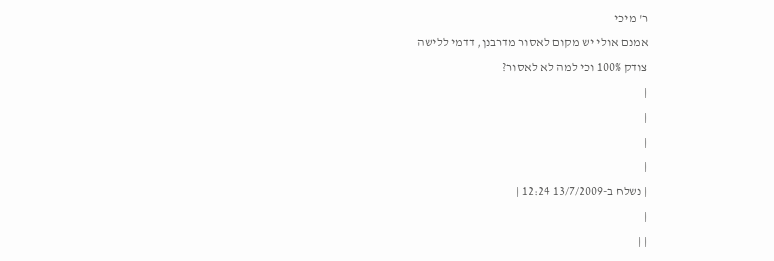ר' מיכי
אמנם אולי יש מקום לאסור מדרבנן, דדמי ללישה
צודק 100% וכי למה לא לאסור?
|
|
|
|
| נשלח ב-13/7/2009 12:24 |
|
| |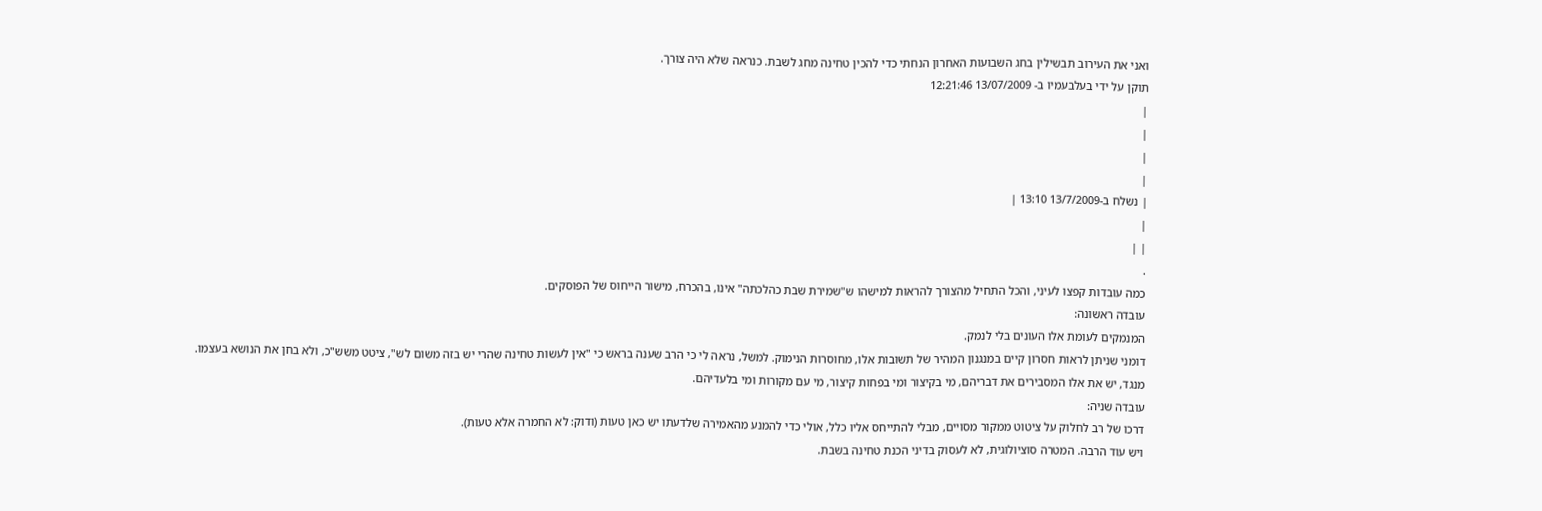ואני את העירוב תבשילין בחג השבועות האחרון הנחתי כדי להכין טחינה מחג לשבת. כנראה שלא היה צורך.
תוקן על ידי בעלבעמיו ב- 13/07/2009 12:21:46
|
|
|
|
| נשלח ב-13/7/2009 13:10 |
|
| |
.
כמה עובדות קפצו לעיני, והכל התחיל מהצורך להראות למישהו ש"שמירת שבת כהלכתה" אינו, בהכרח, מישור הייחוס של הפוסקים.
עובדה ראשונה:
המנמקים לעומת אלו העונים בלי לנמק.
דומני שניתן לראות חסרון קיים במנגנון המהיר של תשובות אלו, מחוסרות הנימוק. למשל, נראה לי כי הרב שענה בראש כי "אין לעשות טחינה שהרי יש בזה משום לש", ציטט משש"כ, ולא בחן את הנושא בעצמו.
מנגד, יש את אלו המסבירים את דבריהם, מי בקיצור ומי בפחות קיצור, מי עם מקורות ומי בלעדיהם.
עובדה שניה:
דרכו של רב לחלוק על ציטוט ממקור מסויים, מבלי להתייחס אליו כלל, אולי כדי להמנע מהאמירה שלדעתו יש כאן טעות (ודוק: לא החמרה אלא טעות).
ויש עוד הרבה. המטרה סוציולוגית, לא לעסוק בדיני הכנת טחינה בשבת.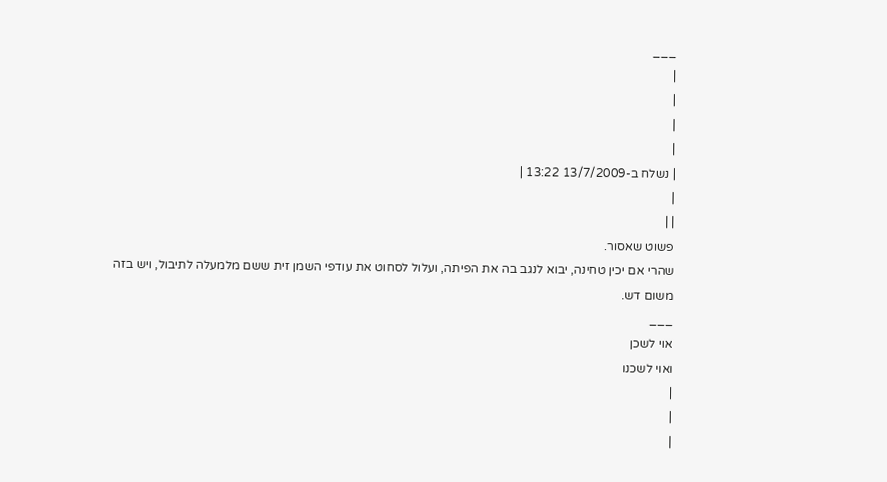___
|
|
|
|
| נשלח ב-13/7/2009 13:22 |
|
| |
פשוט שאסור.
שהרי אם יכין טחינה, יבוא לנגב בה את הפיתה, ועלול לסחוט את עודפי השמן זית ששם מלמעלה לתיבול, ויש בזה משום דש.
___
אוי לשכן
ואוי לשכנו
|
|
|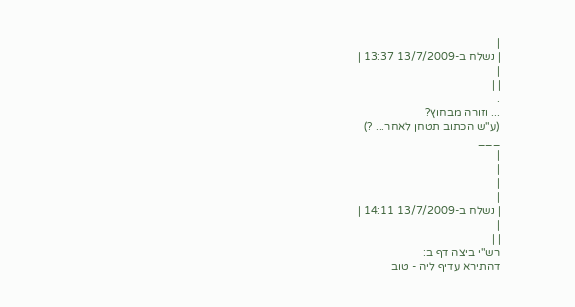|
| נשלח ב-13/7/2009 13:37 |
|
| |
.
... וזורה מבחוץ?
(ע"ש הכתוב תטחן לאחר... ?)
___
|
|
|
|
| נשלח ב-13/7/2009 14:11 |
|
| |
רש"י ביצה דף ב:
דהתירא עדיף ליה - טוב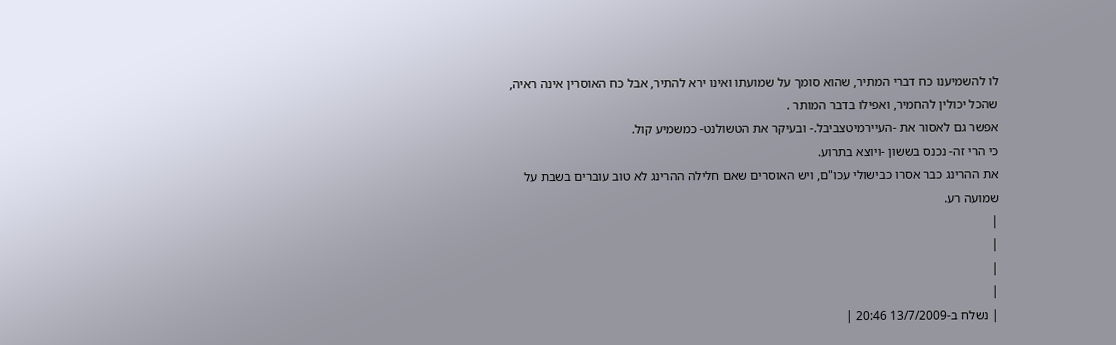לו להשמיענו כח דברי המתיר, שהוא סומך על שמועתו ואינו ירא להתיר, אבל כח האוסרין אינה ראיה, שהכל יכולין להחמיר, ואפילו בדבר המותר .
אפשר גם לאסור את -העיירמיטצביבל.- ובעיקר את הטשולנט- כמשמיע קול.
כי הרי זה- נכנס בששון -ויוצא בתרוע.
את ההרינג כבר אסרו כבישולי עכו"ם, ויש האוסרים שאם חלילה ההרינג לא טוב עוברים בשבת על שמועה רע.
|
|
|
|
| נשלח ב-13/7/2009 20:46 |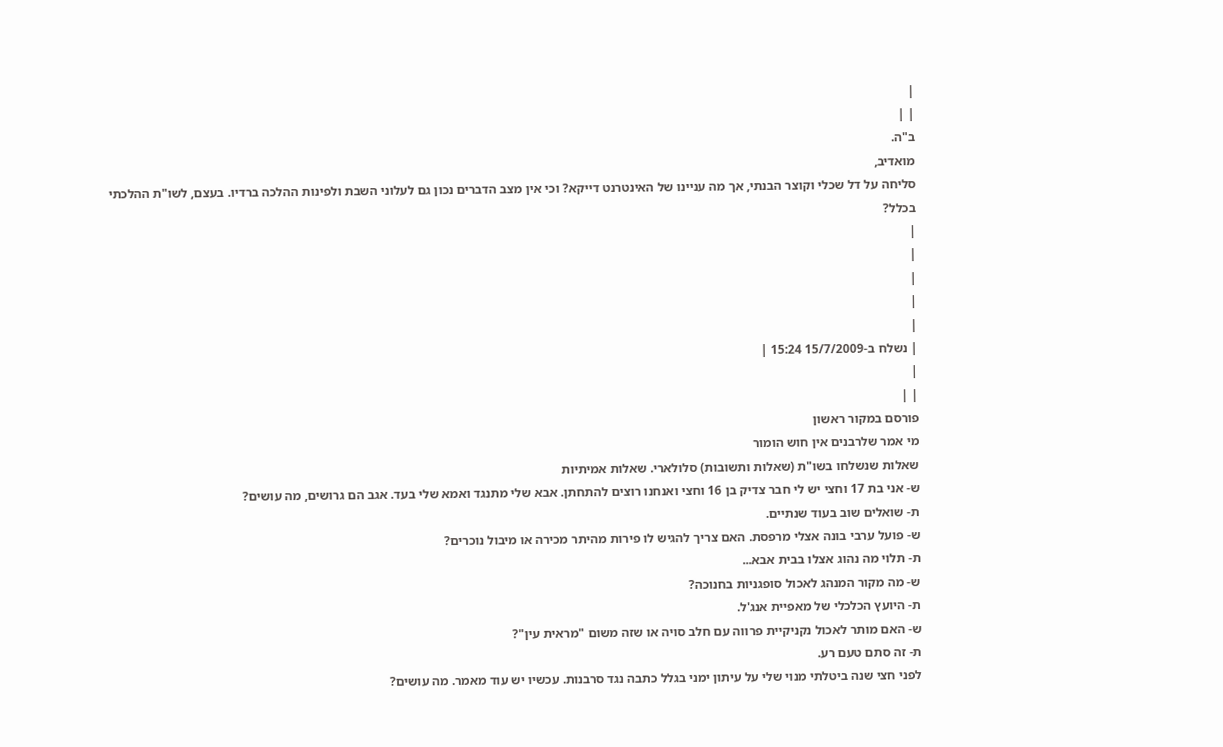|
| |
ב"ה.
מואדיב,
סליחה על דל שכלי וקוצר הבנתי, אך מה עניינו של האינטרנט דייקא? וכי אין מצב הדברים נכון גם לעלוני השבת ולפינות ההלכה ברדיו. בעצם, לשו"ת ההלכתי בכלל?
|
|
|
|
|
| נשלח ב-15/7/2009 15:24 |
|
| |
פורסם במקור ראשון
מי אמר שלרבנים אין חוש הומור
שאלות שנשלחו בשו"ת (שאלות ותשובות) סלולארי. שאלות אמיתיות
ש- אני בת 17 וחצי יש לי חבר צדיק בן 16 וחצי ואנחנו רוצים להתחתן. אבא שלי מתנגד ואמא שלי בעד. אגב הם גרושים, מה עושים?
ת- שואלים שוב בעוד שנתיים.
ש- פועל ערבי בונה אצלי מרפסת. האם צריך להגיש לו פירות מהיתר מכירה או מיבול נוכרים?
ת- תלוי מה נהוג אצלו בבית אבא...
ש- מה מקור המנהג לאכול סופגניות בחנוכה?
ת- היועץ הכלכלי של מאפיית אנג'ל.
ש- האם מותר לאכול נקניקיית פרווה עם חלב סויה או שזה משום "מראית עין"?
ת- זה סתם טעם רע.
לפני חצי שנה ביטלתי מנוי שלי על עיתון ימני בגלל כתבה נגד סרבנות. עכשיו יש עוד מאמר. מה עושים?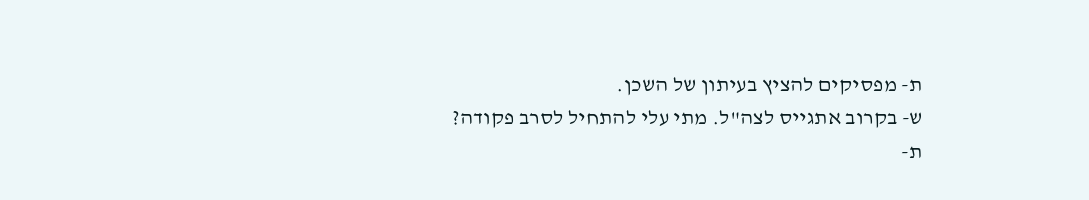ת- מפסיקים להציץ בעיתון של השכן.
ש- בקרוב אתגייס לצה"ל. מתי עלי להתחיל לסרב פקודה?
ת-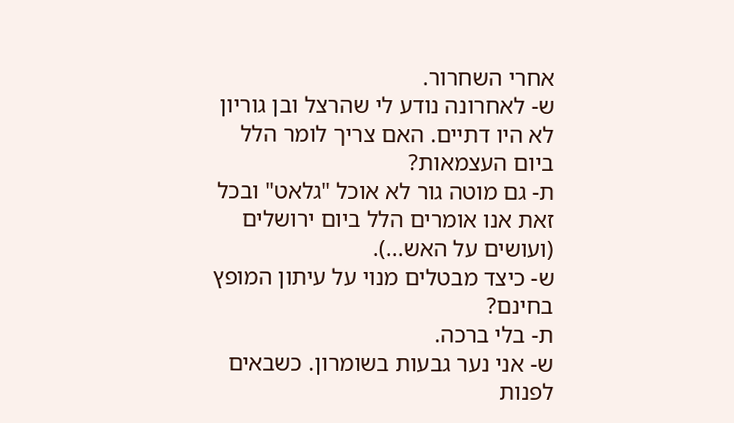אחרי השחרור.
ש- לאחרונה נודע לי שהרצל ובן גוריון לא היו דתיים. האם צריך לומר הלל ביום העצמאות?
ת- גם מוטה גור לא אוכל "גלאט" ובכל זאת אנו אומרים הלל ביום ירושלים (ועושים על האש...).
ש- כיצד מבטלים מנוי על עיתון המופץ בחינם?
ת- בלי ברכה.
ש- אני נער גבעות בשומרון. כשבאים לפנות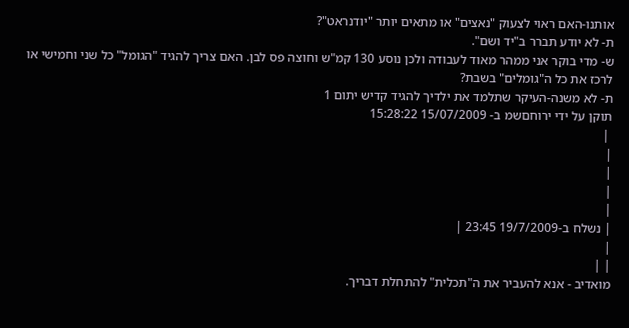אותנו-האם ראוי לצעוק "נאצים" או מתאים יותר "יודנראט"?
ת- לא יודע תברר ב"יד ושם".
ש- מדי בוקר אני ממהר מאוד לעבודה ולכן נוסע 130 קמ"ש וחוצה פס לבן. האם צריך להגיד "הגומל" כל שני וחמישי או לרכז את כל ה"גומלים" בשבת?
ת- לא משנה-העיקר שתלמד את ילדיך להגיד קדיש יתום 1
תוקן על ידי ירוחםשמ ב- 15/07/2009 15:28:22
 |
|
|
|
|
| נשלח ב-19/7/2009 23:45 |
|
| |
מואדיב - אנא להעביר את ה"תכלית" להתחלת דבריך.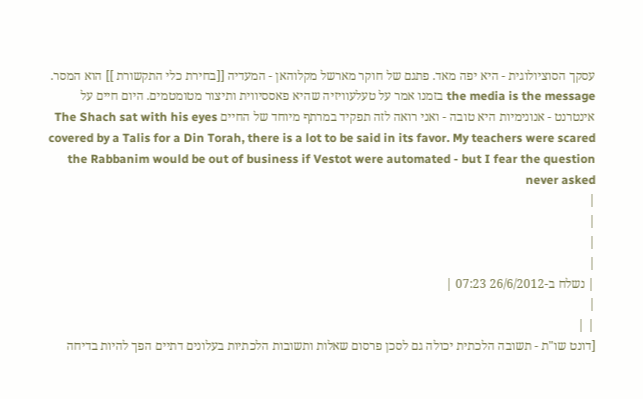עסקך הסוציולוגית - היא יפה מאד. פתגם של חוקר מארשל מקלוהאן - המעדיה [[בחירת כלי התקשורת ]] הוא המסר. the media is the message בזמנו אמר על טעלעוויזיה שהיא פאססיווית ותיצור מטומטמים. היום חיים על אינטרנט - אנונימיות היא טובה - ואני רואה לזה תפקיד במרתף מיוחד של החיים The Shach sat with his eyes covered by a Talis for a Din Torah, there is a lot to be said in its favor. My teachers were scared the Rabbanim would be out of business if Vestot were automated - but I fear the question never asked
|
|
|
|
| נשלח ב-26/6/2012 07:23 |
|
| |
[דונט שו"ת - תשובה הלכתית יכולה גם לסכן פרסום שאלות ותשובות הלכתיות בעלונים דתיים הפך להיות בדיחה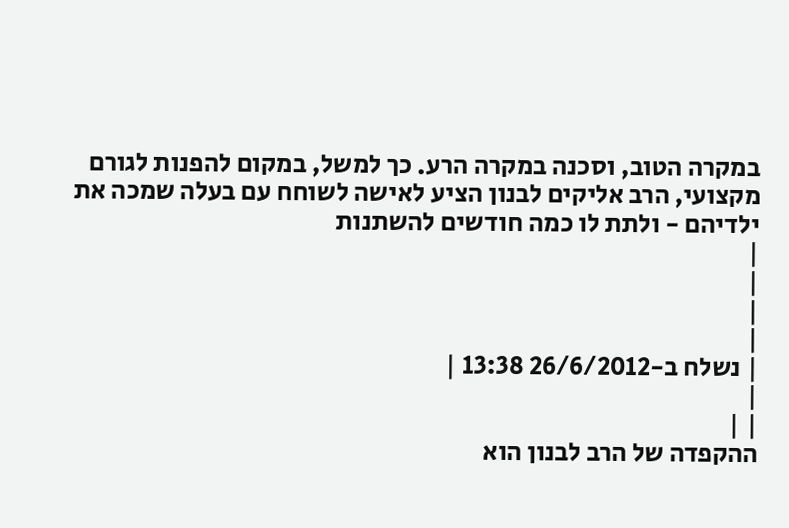במקרה הטוב, וסכנה במקרה הרע. כך למשל, במקום להפנות לגורם מקצועי, הרב אליקים לבנון הציע לאישה לשוחח עם בעלה שמכה את ילדיהם - ולתת לו כמה חודשים להשתנות
|
|
|
|
| נשלח ב-26/6/2012 13:38 |
|
| |
ההקפדה של הרב לבנון הוא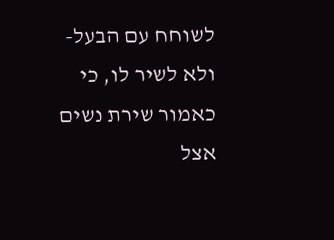לשוחח עם הבעל- ולא לשיר לו, כי כאמור שירת נשים אצל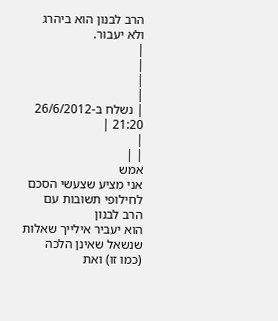הרב לבנון הוא ביהרג ולא יעבור.
|
|
|
|
| נשלח ב-26/6/2012 21:20 |
|
| |
אמש
אני מציע שצעשי הסכם לחילופי תשובות עם הרב לבנון
הוא יעביר אילייך שאלות שנשאל שאינן הלכה (כמו זו) ואת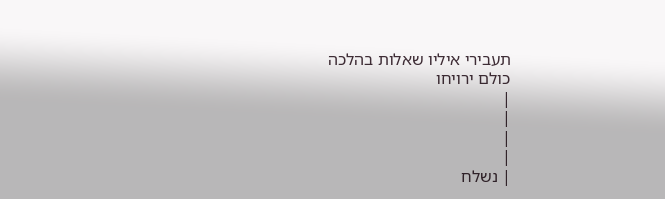תעבירי איליו שאלות בהלכה
כולם ירויחו
|
|
|
|
| נשלח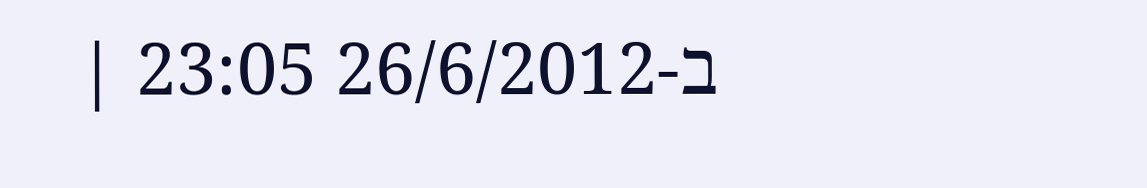ב-26/6/2012 23:05 |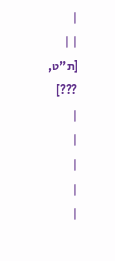|
| |
[ת"ט,
???]
|
|
|
|
|